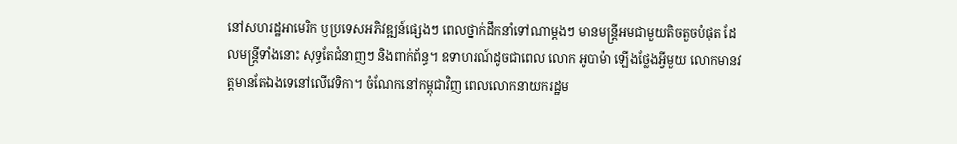នៅសហរដ្ឋអាមេរិក ឫប្រទេសអភិវឌ្ឍន៍ផ្សេងៗ ពេលថ្នាក់ដឹកនាំទៅណាម្តងៗ មានមន្រ្តីអមជាមួយតិចតួចបំផុត ដែលមន្រ្តីទាំងនោះ សុទ្ធតែជំនាញៗ និងពាក់ព័ន្ធ។ ឧទាហរណ៍ដូចជាពេល លោក អូបាម៉ា ឡើងថ្លែងអ្វីមួយ លោកមានវត្តមានតែឯងទេនៅលើវេទិកា។ ចំណែកនៅកម្ពុជាវិញ ពេលលោកនាយករដ្ឋម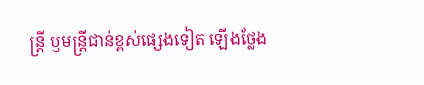ន្រ្តី ឫមន្រ្តីជាន់ខ្ពស់ផ្សេងទៀត ឡើងថ្លែង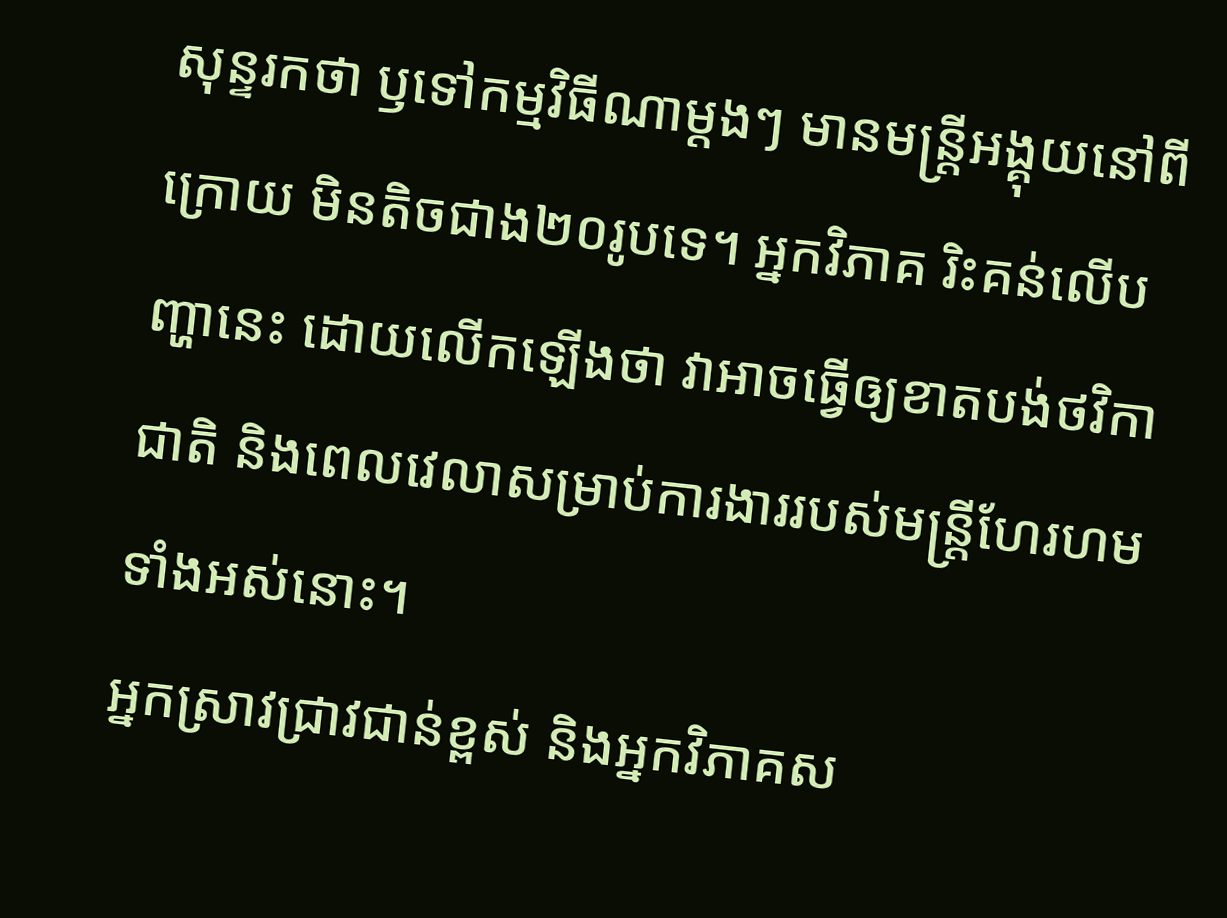សុន្ទរកថា ឫទៅកម្មវិធីណាម្តងៗ មានមន្រ្តីអង្គុយនៅពីក្រោយ មិនតិចជាង២០រូបទេ។ អ្នកវិភាគ រិះគន់លើបញ្ហានេះ ដោយលើកឡើងថា វាអាចធ្វើឲ្យខាតបង់ថវិកាជាតិ និងពេលវេលាសម្រាប់ការងាររបស់មន្រ្តីហែរហមទាំងអស់នោះ។
អ្នកស្រាវជ្រាវជាន់ខ្ពស់ និងអ្នកវិភាគស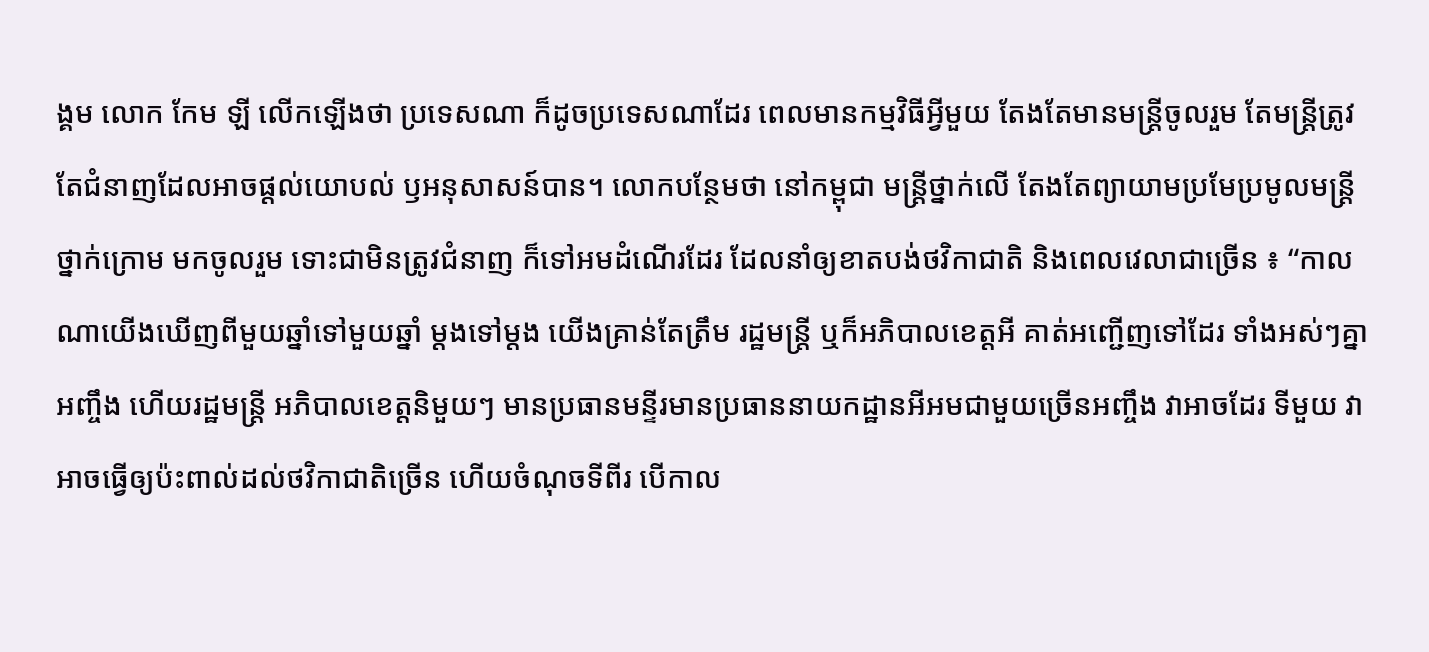ង្គម លោក កែម ឡី លើកឡើងថា ប្រទេសណា ក៏ដូចប្រទេសណាដែរ ពេលមានកម្មវិធីអ្វីមួយ តែងតែមានមន្រ្តីចូលរួម តែមន្រ្តីត្រូវតែជំនាញដែលអាចផ្តល់យោបល់ ឫអនុសាសន៍បាន។ លោកបន្ថែមថា នៅកម្ពុជា មន្រ្តីថ្នាក់លើ តែងតែព្យាយាមប្រមែប្រមូលមន្រ្តីថ្នាក់ក្រោម មកចូលរួម ទោះជាមិនត្រូវជំនាញ ក៏ទៅអមដំណើរដែរ ដែលនាំឲ្យខាតបង់ថវិកាជាតិ និងពេលវេលាជាច្រើន ៖ “កាលណាយើងឃើញពីមួយឆ្នាំទៅមួយឆ្នាំ ម្តងទៅម្តង យើងគ្រាន់តែត្រឹម រដ្ឋមន្ត្រី ឬក៏អភិបាលខេត្តអី គាត់អញ្ជើញទៅដែរ ទាំងអស់ៗគ្នាអញ្ចឹង ហើយរដ្ឋមន្ត្រី អភិបាលខេត្តនិមួយៗ មានប្រធានមន្ទីរមានប្រធាននាយកដ្ឋានអីអមជាមួយច្រើនអញ្ចឹង វាអាចដែរ ទីមួយ វាអាចធ្វើឲ្យប៉ះពាល់ដល់ថវិកាជាតិច្រើន ហើយចំណុចទីពីរ បើកាល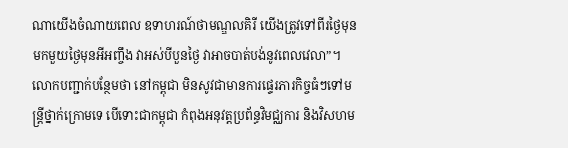ណាយើងចំណាយពេល ឧទាហរណ៍ថាមណ្ឌលគិរី យើងត្រូវទៅពីរថ្ងៃមុន មកមួយថ្ងៃមុនអីអញ្ចឹង វាអស់បីបួនថ្ងៃ វាអាចបាត់បង់នូវពេលវេលា”។លោកបញ្ជាក់បន្ថែមថា នៅកម្ពុជា មិនសូវជាមានការផ្ទេរភារកិច្ចធំៗទៅមន្រ្តីថ្នាក់ក្រោមទេ បើទោះជាកម្ពុជា កំពុងអនុវត្តប្រព័ន្ធវិមជ្ឈការ និងវិសហម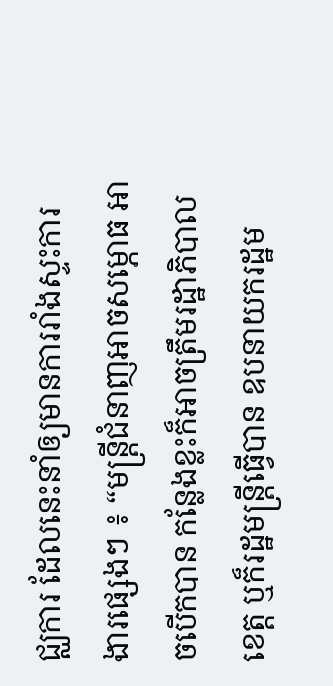ជ្ឈការ ដែលនេះនាំឲ្យមានការរាំងស្ទះការងារផ្សេងៗ ៖ “មន្ត្រីជំនាញអាចសម្ភោធ អាចបើកបាន កន្លែងខ្លះក៏អាចត្រឹមរដ្ឋាភិបាលខេត្ត ឬក៏រដ្ឋមន្ត្រីធ្វើបាន ឧបនាយករដ្ឋម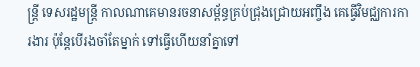ន្ត្រី ទេសរដ្ឋមន្ត្រី កាលណាគេមានរចនាសម្ព័ន្ធគ្រប់ជ្រុងជ្រោយអញ្ចឹង គេធ្វើវិមជ្ឈការការងារ ប៉ុន្តែបើរងចាំតែម្នាក់ ទៅធ្វើហើយនាំគ្នាទៅ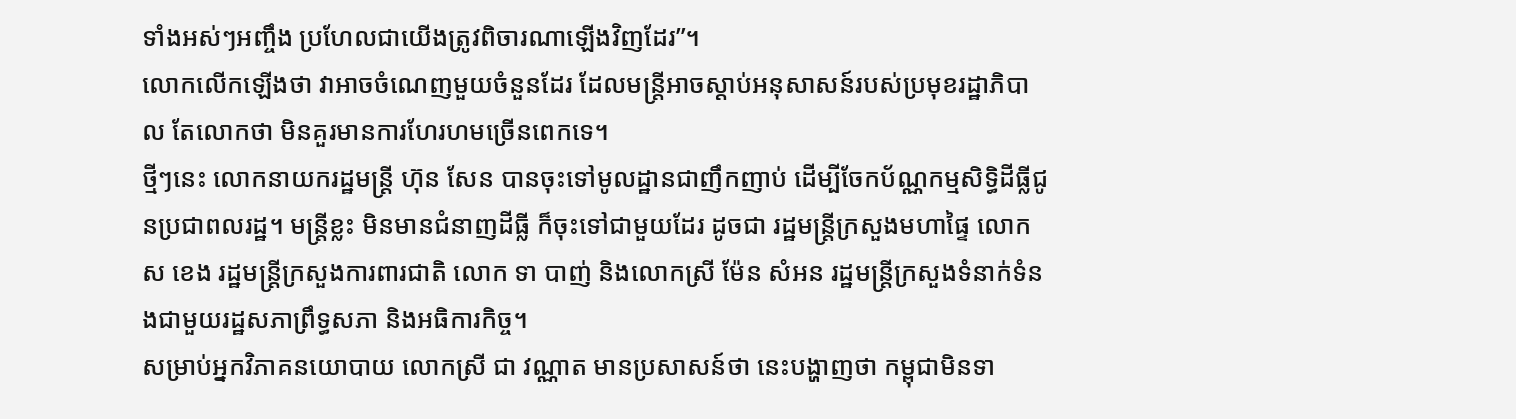ទាំងអស់ៗអញ្ចឹង ប្រហែលជាយើងត្រូវពិចារណាឡើងវិញដែរ”។
លោកលើកឡើងថា វាអាចចំណេញមួយចំនួនដែរ ដែលមន្រ្តីអាចស្តាប់អនុសាសន៍របស់ប្រមុខរដ្ឋាភិបាល តែលោកថា មិនគួរមានការហែរហមច្រើនពេកទេ។
ថ្មីៗនេះ លោកនាយករដ្ឋមន្រ្តី ហ៊ុន សែន បានចុះទៅមូលដ្ឋានជាញឹកញាប់ ដើម្បីចែកប័ណ្ណកម្មសិទ្ធិដីធ្លីជូនប្រជាពលរដ្ឋ។ មន្រ្តីខ្លះ មិនមានជំនាញដីធ្លី ក៏ចុះទៅជាមួយដែរ ដូចជា រដ្ឋមន្រ្តីក្រសួងមហាផ្ទៃ លោក ស ខេង រដ្ឋមន្រ្តីក្រសួងការពារជាតិ លោក ទា បាញ់ និងលោកស្រី ម៉ែន សំអន រដ្ឋមន្ត្រីក្រសួងទំនាក់ទំនងជាមួយរដ្ឋសភាព្រឹទ្ធសភា និងអធិការកិច្ច។
សម្រាប់អ្នកវិភាគនយោបាយ លោកស្រី ជា វណ្ណាត មានប្រសាសន៍ថា នេះបង្ហាញថា កម្ពុជាមិនទា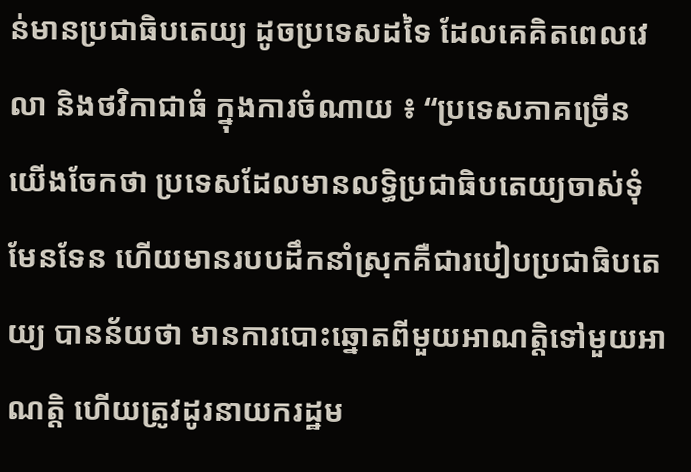ន់មានប្រជាធិបតេយ្យ ដូចប្រទេសដទៃ ដែលគេគិតពេលវេលា និងថវិកាជាធំ ក្នុងការចំណាយ ៖ “ប្រទេសភាគច្រើន យើងចែកថា ប្រទេសដែលមានលទ្ធិប្រជាធិបតេយ្យចាស់ទុំមែនទែន ហើយមានរបបដឹកនាំស្រុកគឺជារបៀបប្រជាធិបតេយ្យ បានន័យថា មានការបោះឆ្នោតពីមួយអាណត្តិទៅមួយអាណត្តិ ហើយត្រូវដូរនាយករដ្ឋម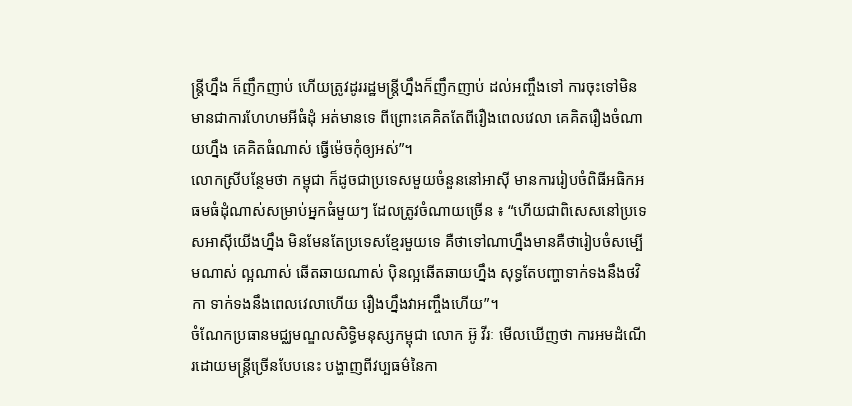ន្ត្រីហ្នឹង ក៏ញឹកញាប់ ហើយត្រូវដូររដ្ឋមន្ត្រីហ្នឹងក៏ញឹកញាប់ ដល់អញ្ចឹងទៅ ការចុះទៅមិនមានជាការហែហមអីធំដុំ អត់មានទេ ពីព្រោះគេគិតតែពីរឿងពេលវេលា គេគិតរឿងចំណាយហ្នឹង គេគិតធំណាស់ ធ្វើម៉េចកុំឲ្យអស់”។
លោកស្រីបន្ថែមថា កម្ពុជា ក៏ដូចជាប្រទេសមួយចំនួននៅអាស៊ី មានការរៀបចំពិធីអធិកអធមធំដុំណាស់សម្រាប់អ្នកធំមួយៗ ដែលត្រូវចំណាយច្រើន ៖ “ហើយជាពិសេសនៅប្រទេសអាស៊ីយើងហ្នឹង មិនមែនតែប្រទេសខ្មែរមួយទេ គឺថាទៅណាហ្នឹងមានគឺថារៀបចំសម្បើមណាស់ ល្អណាស់ ឆើតឆាយណាស់ ប៉ិនល្អឆើតឆាយហ្នឹង សុទ្ធតែបញ្ហាទាក់ទងនឹងថវិកា ទាក់ទងនឹងពេលវេលាហើយ រឿងហ្នឹងវាអញ្ចឹងហើយ”។
ចំណែកប្រធានមជ្ឈមណ្ឌលសិទ្ធិមនុស្សកម្ពុជា លោក អ៊ូ វីរៈ មើលឃើញថា ការអមដំណើរដោយមន្រ្តីច្រើនបែបនេះ បង្ហាញពីវប្បធម៌នៃកា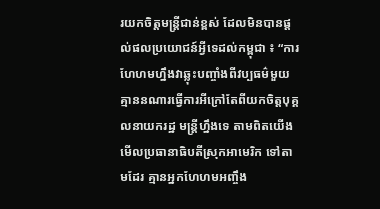រយកចិត្តមន្រ្តីជាន់ខ្ពស់ ដែលមិនបានផ្តល់ផលប្រយោជន៍អ្វីទេដល់កម្ពុជា ៖ “ការហែហមហ្នឹងវាឆ្លុះបញ្ចាំងពីវប្បធម៌មួយ គ្មាននណារធ្វើការអីក្រៅតែពីយកចិត្តបុគ្គលនាយករដ្ឋ មន្ត្រីហ្នឹងទេ តាមពិតយើងមើលប្រធានាធិបតីស្រុកអាមេរិក ទៅតាមដែរ គ្មានអ្នកហែហមអញ្ចឹង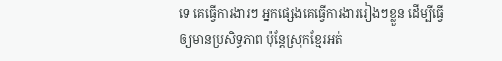ទេ គេធ្វើការងារៗ អ្នកផ្សេងគេធ្វើការងាររៀងៗខ្លួន ដើម្បីធ្វើឲ្យមានប្រសិទ្ធភាព ប៉ុន្តែស្រុកខ្មែរអត់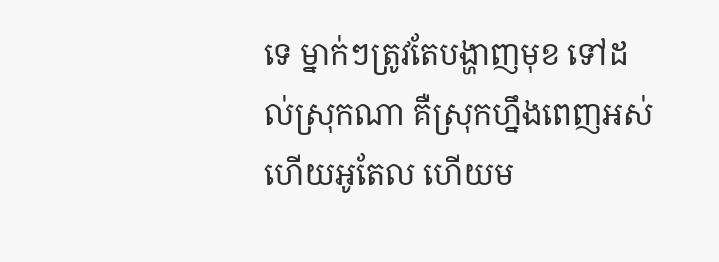ទេ ម្នាក់ៗត្រូវតែបង្ហាញមុខ ទៅដល់ស្រុកណា គឺស្រុកហ្នឹងពេញអស់ហើយអូតែល ហើយម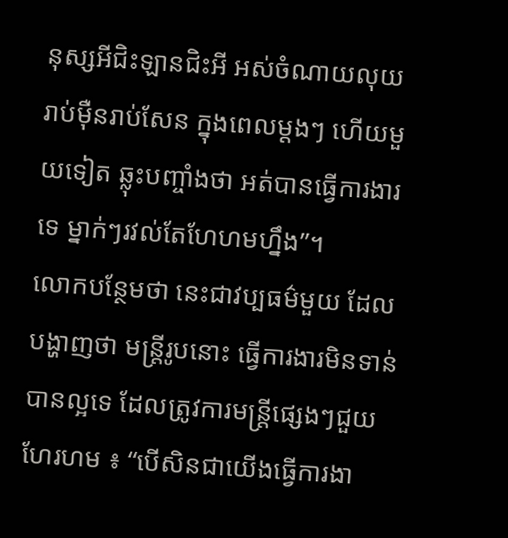នុស្សអីជិះឡានជិះអី អស់ចំណាយលុយរាប់ម៉ឺនរាប់សែន ក្នុងពេលម្តងៗ ហើយមួយទៀត ឆ្លុះបញ្ចាំងថា អត់បានធ្វើការងារទេ ម្នាក់ៗរវល់តែហែហមហ្នឹង”។
លោកបន្ថែមថា នេះជាវប្បធម៌មួយ ដែលបង្ហាញថា មន្រ្តីរូបនោះ ធ្វើការងារមិនទាន់បានល្អទេ ដែលត្រូវការមន្រ្តីផ្សេងៗជួយហែរហម ៖ “បើសិនជាយើងធ្វើការងា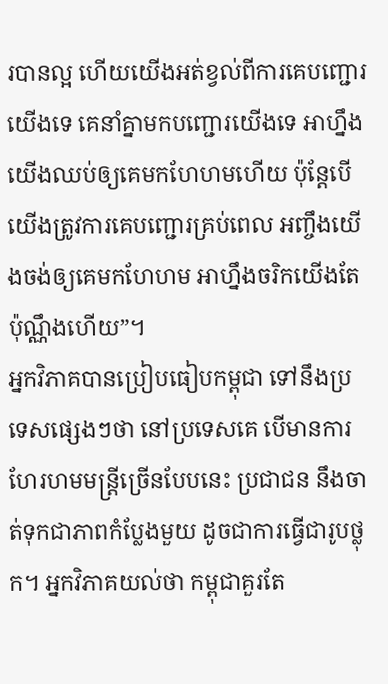របានល្អ ហើយយើងអត់ខ្វល់ពីការគេបញ្ជោរយើងទេ គេនាំគ្នាមកបញ្ជោរយើងទេ អាហ្នឹងយើងឈប់ឲ្យគេមកហែហមហើយ ប៉ុន្តែបើយើងត្រូវការគេបញ្ជោរគ្រប់ពេល អញ្ចឹងយើងចង់ឲ្យគេមកហែហម អាហ្នឹងចរិកយើងតែប៉ុណ្ណឹងហើយ”។
អ្នកវិភាគបានប្រៀបធៀបកម្ពុជា ទៅនឹងប្រទេសផ្សេងៗថា នៅប្រទេសគេ បើមានការហែរហមមន្រ្តីច្រើនបែបនេះ ប្រជាជន នឹងចាត់ទុកជាភាពកំប្លែងមួយ ដូចជាការធ្វើជារូបថ្លុក។ អ្នកវិភាគយល់ថា កម្ពុជាគួរតែ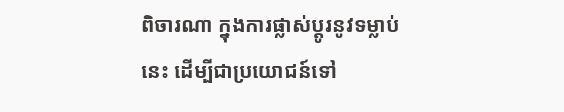ពិចារណា ក្នុងការផ្លាស់ប្តូរនូវទម្លាប់នេះ ដើម្បីជាប្រយោជន៍ទៅ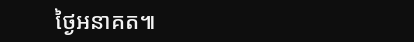ថ្ងៃអនាគត៕